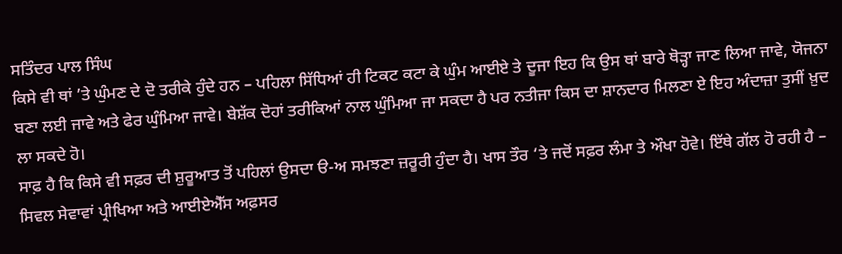ਸਤਿੰਦਰ ਪਾਲ ਸਿੰਘ
ਕਿਸੇ ਵੀ ਥਾਂ ’ਤੇ ਘੁੰਮਣ ਦੇ ਦੋ ਤਰੀਕੇ ਹੁੰਦੇ ਹਨ – ਪਹਿਲਾ ਸਿੱਧਿਆਂ ਹੀ ਟਿਕਟ ਕਟਾ ਕੇ ਘੁੰਮ ਆਈਏ ਤੇ ਦੂਜਾ ਇਹ ਕਿ ਉਸ ਥਾਂ ਬਾਰੇ ਥੋੜ੍ਹਾ ਜਾਣ ਲਿਆ ਜਾਵੇ, ਯੋਜਨਾ ਬਣਾ ਲਈ ਜਾਵੇ ਅਤੇ ਫੇਰ ਘੁੰਮਿਆ ਜਾਵੇ। ਬੇਸ਼ੱਕ ਦੋਹਾਂ ਤਰੀਕਿਆਂ ਨਾਲ ਘੁੰਮਿਆ ਜਾ ਸਕਦਾ ਹੈ ਪਰ ਨਤੀਜਾ ਕਿਸ ਦਾ ਸ਼ਾਨਦਾਰ ਮਿਲਣਾ ਏ ਇਹ ਅੰਦਾਜ਼ਾ ਤੁਸੀਂ ਖ਼ੁਦ ਲਾ ਸਕਦੇ ਹੋ।
ਸਾਫ਼ ਹੈ ਕਿ ਕਿਸੇ ਵੀ ਸਫ਼ਰ ਦੀ ਸ਼ੁਰੂਆਤ ਤੋਂ ਪਹਿਲਾਂ ਉਸਦਾ ੳ-ਅ ਸਮਝਣਾ ਜ਼ਰੂਰੀ ਹੁੰਦਾ ਹੈ। ਖਾਸ ਤੌਰ ‘ਤੇ ਜਦੋਂ ਸਫ਼ਰ ਲੰਮਾ ਤੇ ਔਖਾ ਹੋਵੇ। ਇੱਥੇ ਗੱਲ ਹੋ ਰਹੀ ਹੈ – ਸਿਵਲ ਸੇਵਾਵਾਂ ਪ੍ਰੀਖਿਆ ਅਤੇ ਆਈਏਐੱਸ ਅਫ਼ਸਰ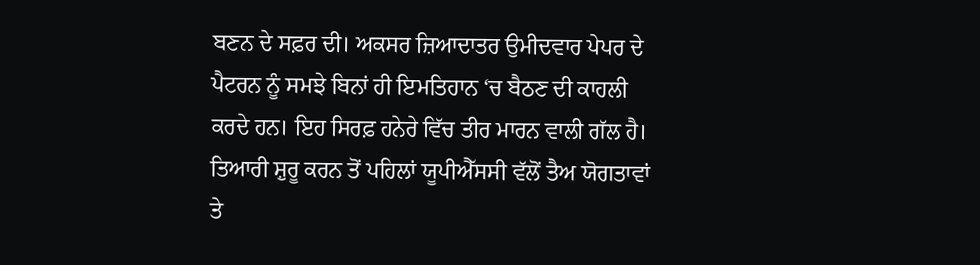ਬਣਨ ਦੇ ਸਫ਼ਰ ਦੀ। ਅਕਸਰ ਜ਼ਿਆਦਾਤਰ ਉਮੀਦਵਾਰ ਪੇਪਰ ਦੇ ਪੈਟਰਨ ਨੂੰ ਸਮਝੇ ਬਿਨਾਂ ਹੀ ਇਮਤਿਹਾਨ ‘ਚ ਬੈਠਣ ਦੀ ਕਾਹਲੀ ਕਰਦੇ ਹਨ। ਇਹ ਸਿਰਫ਼ ਹਨੇਰੇ ਵਿੱਚ ਤੀਰ ਮਾਰਨ ਵਾਲੀ ਗੱਲ ਹੈ। ਤਿਆਰੀ ਸ਼ੁਰੂ ਕਰਨ ਤੋਂ ਪਹਿਲਾਂ ਯੂਪੀਐੱਸਸੀ ਵੱਲੋਂ ਤੈਅ ਯੋਗਤਾਵਾਂ ਤੇ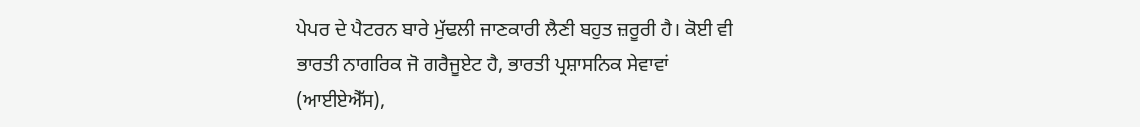ਪੇਪਰ ਦੇ ਪੈਟਰਨ ਬਾਰੇ ਮੁੱਢਲੀ ਜਾਣਕਾਰੀ ਲੈਣੀ ਬਹੁਤ ਜ਼ਰੂਰੀ ਹੈ। ਕੋਈ ਵੀ ਭਾਰਤੀ ਨਾਗਰਿਕ ਜੋ ਗਰੈਜੂਏਟ ਹੈ, ਭਾਰਤੀ ਪ੍ਰਸ਼ਾਸਨਿਕ ਸੇਵਾਵਾਂ (ਆਈਏਐੱਸ),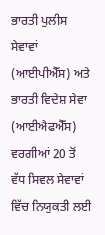ਭਾਰਤੀ ਪੁਲੀਸ ਸੇਵਾਵਾਂ (ਆਈਪੀਐੱਸ) ਅਤੇ ਭਾਰਤੀ ਵਿਦੇਸ਼ ਸੇਵਾ (ਆਈਐਫਐੱਸ) ਵਰਗੀਆਂ 20 ਤੋਂ ਵੱਧ ਸਿਵਲ ਸੇਵਾਵਾਂ ਵਿੱਚ ਨਿਯੁਕਤੀ ਲਈ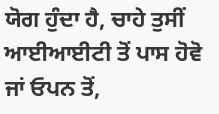ਯੋਗ ਹੁੰਦਾ ਹੈ, ਚਾਹੇ ਤੁਸੀਂ ਆਈਆਈਟੀ ਤੋਂ ਪਾਸ ਹੋਵੋ ਜਾਂ ਓਪਨ ਤੋਂ,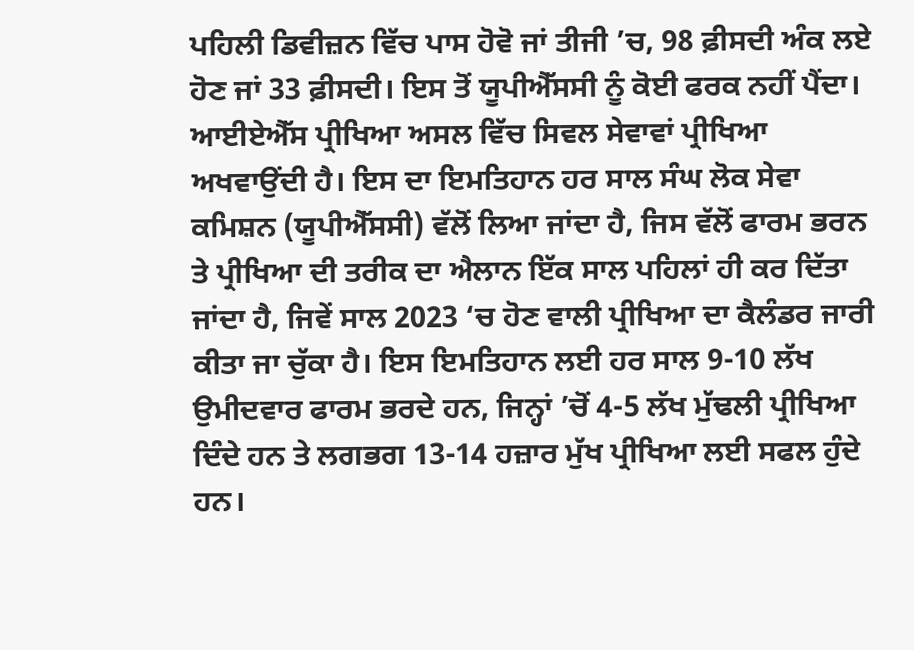ਪਹਿਲੀ ਡਿਵੀਜ਼ਨ ਵਿੱਚ ਪਾਸ ਹੋਵੋ ਜਾਂ ਤੀਜੀ ’ਚ, 98 ਫ਼ੀਸਦੀ ਅੰਕ ਲਏ ਹੋਣ ਜਾਂ 33 ਫ਼ੀਸਦੀ। ਇਸ ਤੋਂ ਯੂਪੀਐੱਸਸੀ ਨੂੰ ਕੋਈ ਫਰਕ ਨਹੀਂ ਪੈਂਦਾ।
ਆਈਏਐੱਸ ਪ੍ਰੀਖਿਆ ਅਸਲ ਵਿੱਚ ਸਿਵਲ ਸੇਵਾਵਾਂ ਪ੍ਰੀਖਿਆ ਅਖਵਾਉਂਦੀ ਹੈ। ਇਸ ਦਾ ਇਮਤਿਹਾਨ ਹਰ ਸਾਲ ਸੰਘ ਲੋਕ ਸੇਵਾ ਕਮਿਸ਼ਨ (ਯੂਪੀਐੱਸਸੀ) ਵੱਲੋਂ ਲਿਆ ਜਾਂਦਾ ਹੈ, ਜਿਸ ਵੱਲੋਂ ਫਾਰਮ ਭਰਨ ਤੇ ਪ੍ਰੀਖਿਆ ਦੀ ਤਰੀਕ ਦਾ ਐਲਾਨ ਇੱਕ ਸਾਲ ਪਹਿਲਾਂ ਹੀ ਕਰ ਦਿੱਤਾ ਜਾਂਦਾ ਹੈ, ਜਿਵੇਂ ਸਾਲ 2023 ‘ਚ ਹੋਣ ਵਾਲੀ ਪ੍ਰੀਖਿਆ ਦਾ ਕੈਲੰਡਰ ਜਾਰੀ ਕੀਤਾ ਜਾ ਚੁੱਕਾ ਹੈ। ਇਸ ਇਮਤਿਹਾਨ ਲਈ ਹਰ ਸਾਲ 9-10 ਲੱਖ ਉਮੀਦਵਾਰ ਫਾਰਮ ਭਰਦੇ ਹਨ, ਜਿਨ੍ਹਾਂ ’ਚੋਂ 4-5 ਲੱਖ ਮੁੱਢਲੀ ਪ੍ਰੀਖਿਆ ਦਿੰਦੇ ਹਨ ਤੇ ਲਗਭਗ 13-14 ਹਜ਼ਾਰ ਮੁੱਖ ਪ੍ਰੀਖਿਆ ਲਈ ਸਫਲ ਹੁੰਦੇ ਹਨ।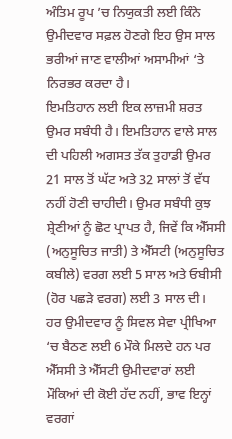ਅੰਤਿਮ ਰੂਪ ’ਚ ਨਿਯੁਕਤੀ ਲਈ ਕਿੰਨੇ ਉਮੀਦਵਾਰ ਸਫ਼ਲ ਹੋਣਗੇ ਇਹ ਉਸ ਸਾਲ ਭਰੀਆਂ ਜਾਣ ਵਾਲੀਆਂ ਅਸਾਮੀਆਂ ‘ਤੇ ਨਿਰਭਰ ਕਰਦਾ ਹੈ।
ਇਮਤਿਹਾਨ ਲਈ ਇਕ ਲਾਜ਼ਮੀ ਸ਼ਰਤ ਉਮਰ ਸਬੰਧੀ ਹੈ। ਇਮਤਿਹਾਨ ਵਾਲੇ ਸਾਲ ਦੀ ਪਹਿਲੀ ਅਗਸਤ ਤੱਕ ਤੁਹਾਡੀ ਉਮਰ 21 ਸਾਲ ਤੋਂ ਘੱਟ ਅਤੇ 32 ਸਾਲਾਂ ਤੋਂ ਵੱਧ ਨਹੀਂ ਹੋਣੀ ਚਾਹੀਦੀ। ਉਮਰ ਸਬੰਧੀ ਕੁਝ ਸ਼੍ਰੇਣੀਆਂ ਨੂੰ ਛੋਟ ਪ੍ਰਾਪਤ ਹੈ, ਜਿਵੇਂ ਕਿ ਐੱਸਸੀ (ਅਨੁਸੂਚਿਤ ਜਾਤੀ) ਤੇ ਐੱਸਟੀ (ਅਨੁਸੂਚਿਤ ਕਬੀਲੇ) ਵਰਗ ਲਈ 5 ਸਾਲ ਅਤੇ ਓਬੀਸੀ (ਹੋਰ ਪਛੜੇ ਵਰਗ) ਲਈ 3 ਸਾਲ ਦੀ।
ਹਰ ਉਮੀਦਵਾਰ ਨੂੰ ਸਿਵਲ ਸੇਵਾ ਪ੍ਰੀਖਿਆ ‘ਚ ਬੈਠਣ ਲਈ 6 ਮੌਕੇ ਮਿਲਦੇ ਹਨ ਪਰ ਐੱਸਸੀ ਤੇ ਐੱਸਟੀ ਉਮੀਦਵਾਰਾਂ ਲਈ ਮੌਕਿਆਂ ਦੀ ਕੋਈ ਹੱਦ ਨਹੀਂ, ਭਾਵ ਇਨ੍ਹਾਂ ਵਰਗਾਂ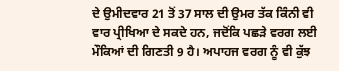ਦੇ ਉਮੀਦਵਾਰ 21 ਤੋਂ 37 ਸਾਲ ਦੀ ਉਮਰ ਤੱਕ ਕਿੰਨੀ ਵੀ ਵਾਰ ਪ੍ਰੀਖਿਆ ਦੇ ਸਕਦੇ ਹਨ, ਜਦੋਂਕਿ ਪਛੜੇ ਵਰਗ ਲਈ ਮੌਕਿਆਂ ਦੀ ਗਿਣਤੀ 9 ਹੈ। ਅਪਾਹਜ ਵਰਗ ਨੂੰ ਵੀ ਕੁੱਝ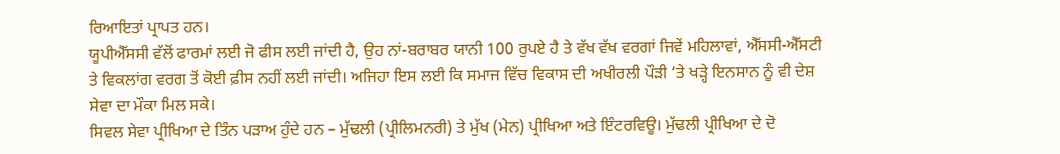ਰਿਆਇਤਾਂ ਪ੍ਰਾਪਤ ਹਨ।
ਯੂਪੀਐੱਸਸੀ ਵੱਲੋਂ ਫਾਰਮਾਂ ਲਈ ਜੋ ਫੀਸ ਲਈ ਜਾਂਦੀ ਹੈ, ਉਹ ਨਾਂ-ਬਰਾਬਰ ਯਾਨੀ 100 ਰੁਪਏ ਹੈ ਤੇ ਵੱਖ ਵੱਖ ਵਰਗਾਂ ਜਿਵੇਂ ਮਹਿਲਾਵਾਂ, ਐੱਸਸੀ-ਐੱਸਟੀ ਤੇ ਵਿਕਲਾਂਗ ਵਰਗ ਤੋਂ ਕੋਈ ਫ਼ੀਸ ਨਹੀਂ ਲਈ ਜਾਂਦੀ। ਅਜਿਹਾ ਇਸ ਲਈ ਕਿ ਸਮਾਜ ਵਿੱਚ ਵਿਕਾਸ ਦੀ ਅਖੀਰਲੀ ਪੌੜੀ ‘ਤੇ ਖੜ੍ਹੇ ਇਨਸਾਨ ਨੂੰ ਵੀ ਦੇਸ਼ ਸੇਵਾ ਦਾ ਮੌਕਾ ਮਿਲ ਸਕੇ।
ਸਿਵਲ ਸੇਵਾ ਪ੍ਰੀਖਿਆ ਦੇ ਤਿੰਨ ਪੜਾਅ ਹੁੰਦੇ ਹਨ – ਮੁੱਢਲੀ (ਪ੍ਰੀਲਿਮਨਰੀ) ਤੇ ਮੁੱਖ (ਮੇਨ) ਪ੍ਰੀਖਿਆ ਅਤੇ ਇੰਟਰਵਿਊ। ਮੁੱਢਲੀ ਪ੍ਰੀਖਿਆ ਦੇ ਦੋ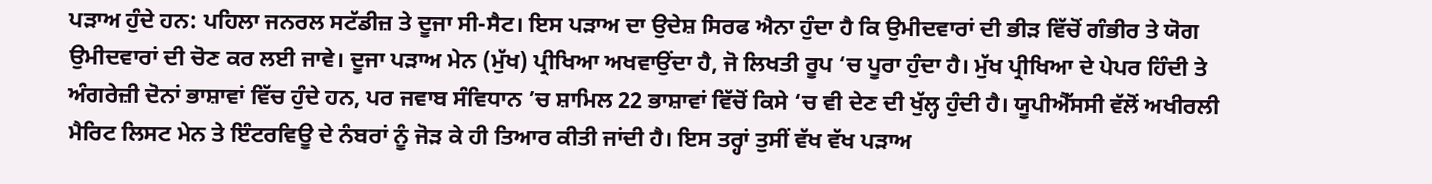ਪੜਾਅ ਹੁੰਦੇ ਹਨ: ਪਹਿਲਾ ਜਨਰਲ ਸਟੱਡੀਜ਼ ਤੇ ਦੂਜਾ ਸੀ-ਸੈਟ। ਇਸ ਪੜਾਅ ਦਾ ਉਦੇਸ਼ ਸਿਰਫ ਐਨਾ ਹੁੰਦਾ ਹੈ ਕਿ ਉਮੀਦਵਾਰਾਂ ਦੀ ਭੀੜ ਵਿੱਚੋਂ ਗੰਭੀਰ ਤੇ ਯੋਗ ਉਮੀਦਵਾਰਾਂ ਦੀ ਚੋਣ ਕਰ ਲਈ ਜਾਵੇ। ਦੂਜਾ ਪੜਾਅ ਮੇਨ (ਮੁੱਖ) ਪ੍ਰੀਖਿਆ ਅਖਵਾਉਂਦਾ ਹੈ, ਜੋ ਲਿਖਤੀ ਰੂਪ ‘ਚ ਪੂਰਾ ਹੁੰਦਾ ਹੈ। ਮੁੱਖ ਪ੍ਰੀਖਿਆ ਦੇ ਪੇਪਰ ਹਿੰਦੀ ਤੇ ਅੰਗਰੇਜ਼ੀ ਦੋਨਾਂ ਭਾਸ਼ਾਵਾਂ ਵਿੱਚ ਹੁੰਦੇ ਹਨ, ਪਰ ਜਵਾਬ ਸੰਵਿਧਾਨ ’ਚ ਸ਼ਾਮਿਲ 22 ਭਾਸ਼ਾਵਾਂ ਵਿੱਚੋਂ ਕਿਸੇ ‘ਚ ਵੀ ਦੇਣ ਦੀ ਖੁੱਲ੍ਹ ਹੁੰਦੀ ਹੈ। ਯੂਪੀਐੱਸਸੀ ਵੱਲੋਂ ਅਖੀਰਲੀ ਮੈਰਿਟ ਲਿਸਟ ਮੇਨ ਤੇ ਇੰਟਰਵਿਊ ਦੇ ਨੰਬਰਾਂ ਨੂੰ ਜੋੜ ਕੇ ਹੀ ਤਿਆਰ ਕੀਤੀ ਜਾਂਦੀ ਹੈ। ਇਸ ਤਰ੍ਹਾਂ ਤੁਸੀਂ ਵੱਖ ਵੱਖ ਪੜਾਅ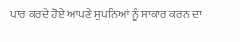ਪਾਰ ਕਰਦੇ ਹੋਏ ਆਪਣੇ ਸੁਪਨਿਆਂ ਨੂੰ ਸਾਕਾਰ ਕਰਨ ਦਾ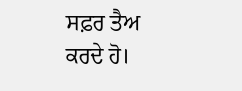ਸਫ਼ਰ ਤੈਅ ਕਰਦੇ ਹੋ।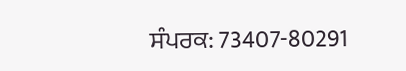ਸੰਪਰਕ: 73407-80291